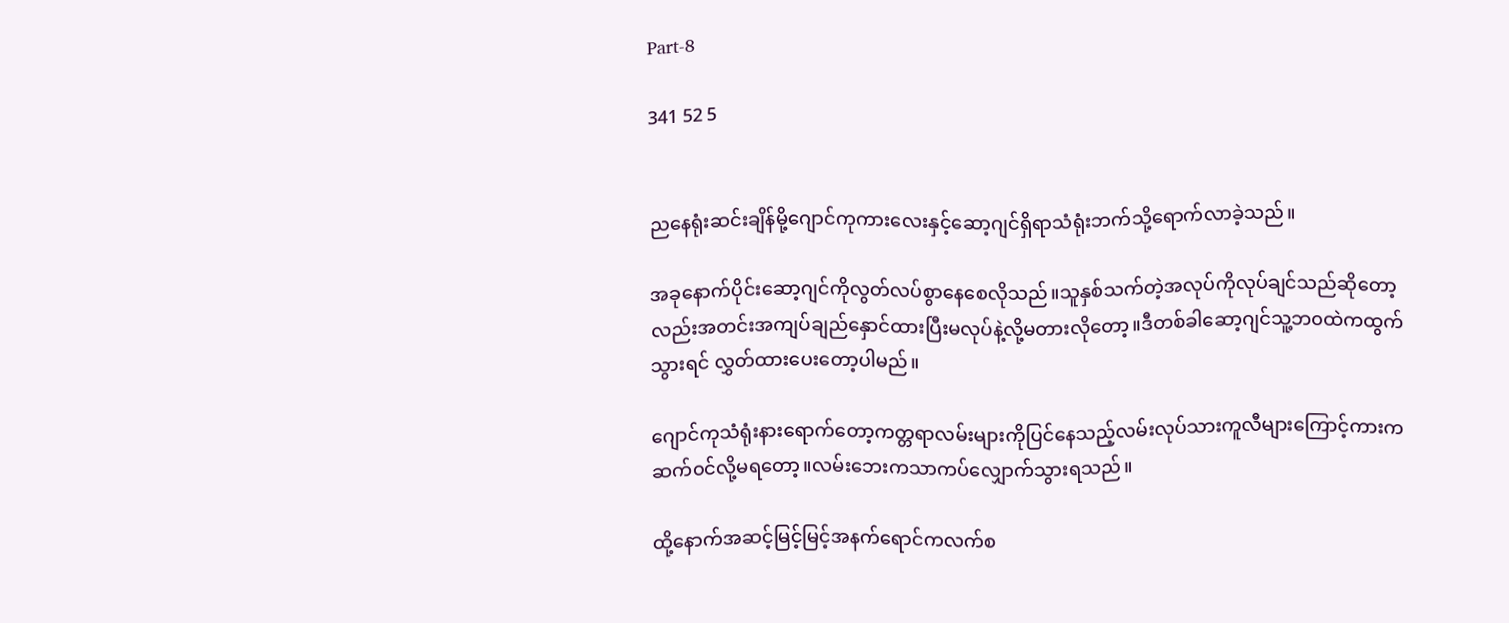Part-8

341 52 5


ညနေရုံးဆင်းချိန်မို့ဂျောင်ကုကားလေးနှင့်ဆော့ဂျင်ရှိရာသံရုံးဘက်သို့ရောက်လာခဲ့သည်။

အခုနောက်ပိုင်းဆော့ဂျင်ကိုလွတ်လပ်စွာနေစေလိုသည်။သူနှစ်သက်တဲ့အလုပ်ကိုလုပ်ချင်သည်ဆိုတော့လည်းအတင်းအကျပ်ချည်နှောင်ထားပြီးမလုပ်နဲ့လို့မတားလိုတော့။ဒီတစ်ခါဆော့ဂျင်သူ့ဘ၀ထဲကထွက်သွားရင် လွှတ်ထားပေးတော့ပါမည်။

ဂျောင်ကုသံရုံးနားရောက်တော့ကတ္တရာလမ်းများကိုပြင်နေသည့်လမ်းလုပ်သားကူလီများကြောင့်ကားကဆက်၀င်လို့မရတော့။လမ်းဘေးကသာကပ်လျှောက်သွားရသည်။

ထို့နောက်အဆင့်မြင့်မြင့်အနက်ရောင်ကလက်စ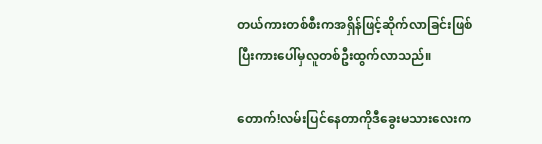တယ်ကားတစ်စီးကအရှိန်ဖြင့်ဆိုက်လာခြင်းဖြစ်ပြီးကားပေါ်မှလူတစ်ဦးထွက်လာသည်။

တောက်!လမ်းပြင်နေတာကိုဒီခွေးမသားလေးက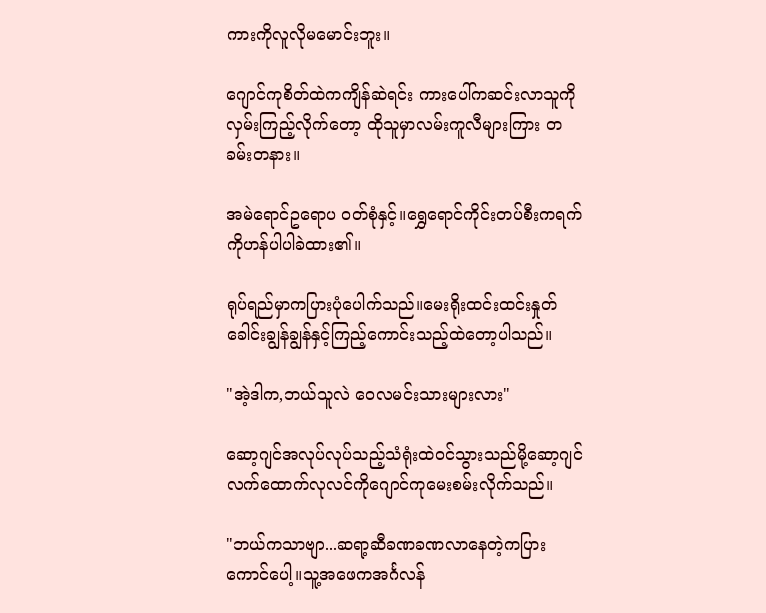ကားကိုလူလိုမမောင်းဘူး။

ဂျောင်ကုစိတ်ထဲကကျိန်ဆဲရင်း ကားပေါ်ကဆင်းလာသူကိုလှမ်းကြည့်လိုက်တော့ ထိုသူမှာလမ်းကူလီများကြား တခမ်းတနား။

အမဲရောင်ဥရောပ ၀တ်စုံနှင့်။ရွှေရောင်ကိုင်းတပ်စီးကရက်ကိုဟန်ပါပါခဲထား၏။

ရုပ်ရည်မှာကပြားပုံပေါက်သည်။မေးရိုးထင်းထင်းနှုတ်ခေါင်းချွန်ချွန်နှင့်ကြည့်ကောင်းသည့်ထဲတော့ပါသည်။

"အဲ့ဒါက,ဘယ်သူလဲ ဝေလမင်းသားများလား"

ဆော့ဂျင်အလုပ်လုပ်သည့်သံရုံးထဲ၀င်သွားသည်မို့ဆော့ဂျင် လက်ထောက်လုလင်ကိုဂျောင်ကုမေးစမ်းလိုက်သည်။

"ဘယ်ကသာဗျာ...ဆရာ့ဆီခဏခဏလာနေတဲ့ကပြားကောင်ပေါ့။သူ့အဖေကအင်္ဂလန်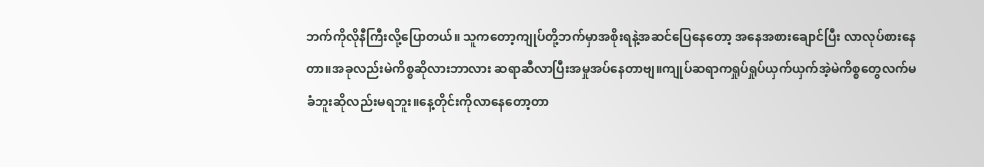ဘက်ကိုလိုနီကြီးလို့ပြောတယ်။ သူကတော့ကျုပ်တို့ဘက်မှာအစိုးရနဲ့အဆင်ပြေနေတော့ အနေအစားချောင်ပြီး လာလုပ်စားနေတာ။အခုလည်းမဲကိစ္စဆိုလားဘာလား ဆရာဆီလာပြီးအမှုအပ်နေတာဗျ။ကျုပ်ဆရာကရှုပ်ရှုပ်ယှက်ယှက်အဲ့မဲကိစ္စတွေလက်မခံဘူးဆိုလည်းမရဘူး။နေ့တိုင်းကိုလာနေတော့တာ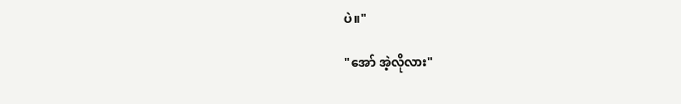ပဲ။"

"အော် အဲ့လိုလား"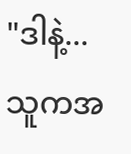"ဒါနဲ့...သူကအ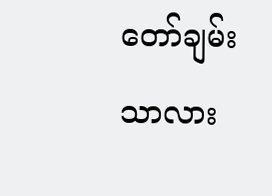တော်ချမ်းသာလား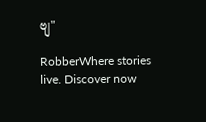ဗျ"

RobberWhere stories live. Discover now